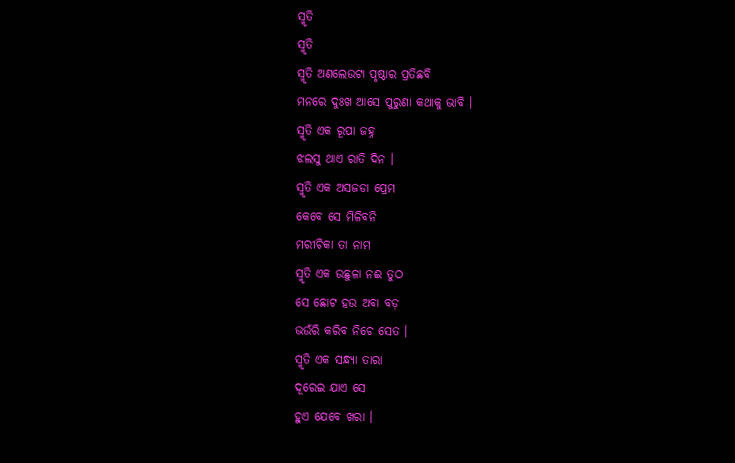ସ୍ମୃତି
ସ୍ମୃତି
ସ୍ମୃତି ଅଣଲେଉଟା ପୃଷ୍ଠାର ପ୍ରତିଛବି
ମନରେ ଦୁଃଖ ଆସେ ପୁରୁଣା କଥାକୁ ଭାବି ।
ସ୍ମୃତି ଏକ ରୂପା ଜହ୍ନ
ଝଲସୁ ଥାଏ ରାତି ଦିନ ।
ସ୍ମୃତି ଏକ ଅସଜଡା ପ୍ରେମ
କେବେ ସେ ମିଳିବନି
ମରୀଚିକା ତା ନାମ
ସ୍ମୃତି ଏକ ଉଛୁଳା ନଈ ତୁଠ
ସେ ଛୋଟ ହଉ ଅବା ବଡ଼
ଭଉଁରି କରିବ ନିଚେ ସେତ ।
ସ୍ମୃତି ଏକ ସନ୍ଧ୍ୟା ତାରା
ଦୂରେଇ ଯାଏ ସେ
ହୁଏ ଯେବେ ଖରା ।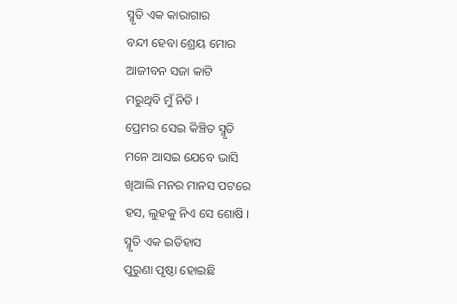ସ୍ମୃତି ଏକ କାରାଗାର
ବନ୍ଦୀ ହେବା ଶ୍ରେୟ ମୋର
ଆଜୀବନ ସଜା କାଟି
ମରୁଥିବି ମୁଁ ନିତି ।
ପ୍ରେମର ସେଇ କିଞ୍ଚିତ ସ୍ମୃତି
ମନେ ଆସଇ ଯେବେ ଭାସି
ଖିଆଲି ମନର ମାନସ ପଟରେ
ହସ, ଲୁହକୁ ନିଏ ସେ ଶୋଷି ।
ସ୍ମୃତି ଏକ ଇତିହାସ
ପୁରୁଣା ପୃଷ୍ଠା ହୋଇଛି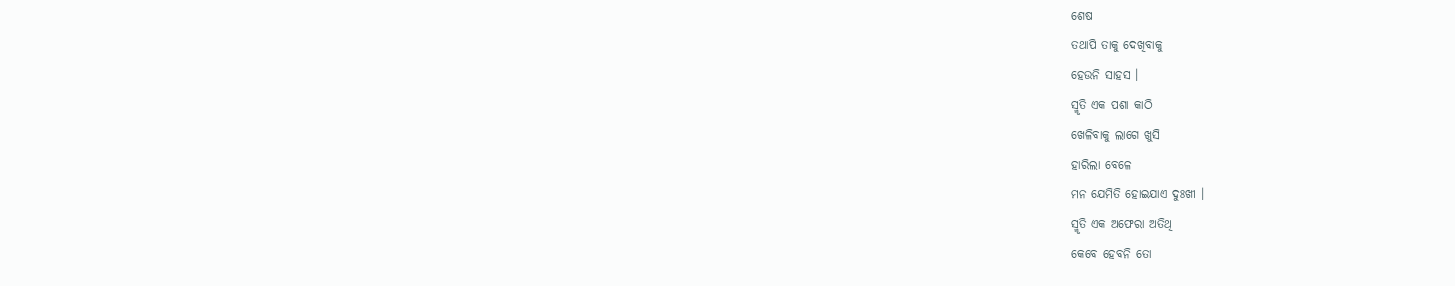ଶେଷ
ତଥାପି ତାକୁ ଦେଖିବାକୁ
ହେଉନି ସାହସ ।
ସ୍ମୃତି ଏକ ପଶା କାଠି
ଖେଳିବାକୁ ଲାଗେ ଖୁସି
ହାରିଲା ବେଳେ
ମନ ଯେମିତି ହୋଇଯାଏ ଦୁଃଖୀ ।
ସ୍ମୃତି ଏକ ଅଫେରା ଅତିଥି
କେବେ ହେବନି ତୋ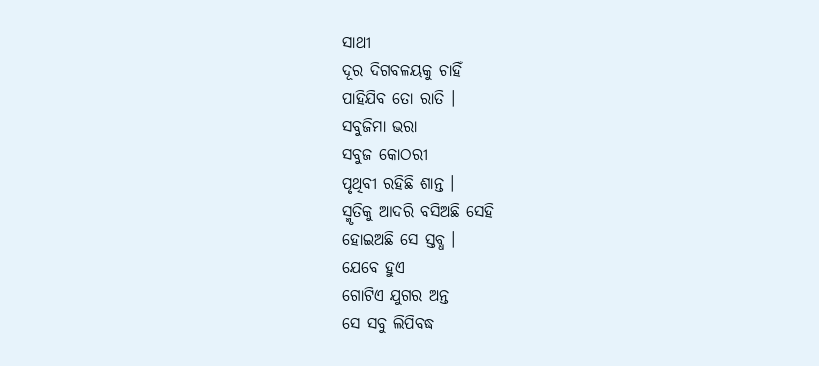ସାଥୀ
ଦୂର ଦିଗବଳୟକୁ ଚାହିଁ
ପାହିଯିବ ତୋ ରାତି ।
ସବୁଜିମା ଭରା
ସବୁଜ କୋଠରୀ
ପୃଥିବୀ ରହିଛି ଶାନ୍ତ ।
ସ୍ମୃତିକୁ ଆଦରି ବସିଅଛି ସେହି
ହୋଇଅଛି ସେ ସ୍ତବ୍ଧ ।
ଯେବେ ହୁଏ
ଗୋଟିଏ ଯୁଗର ଅନ୍ତ
ସେ ସବୁ ଲିପିବଦ୍ଧ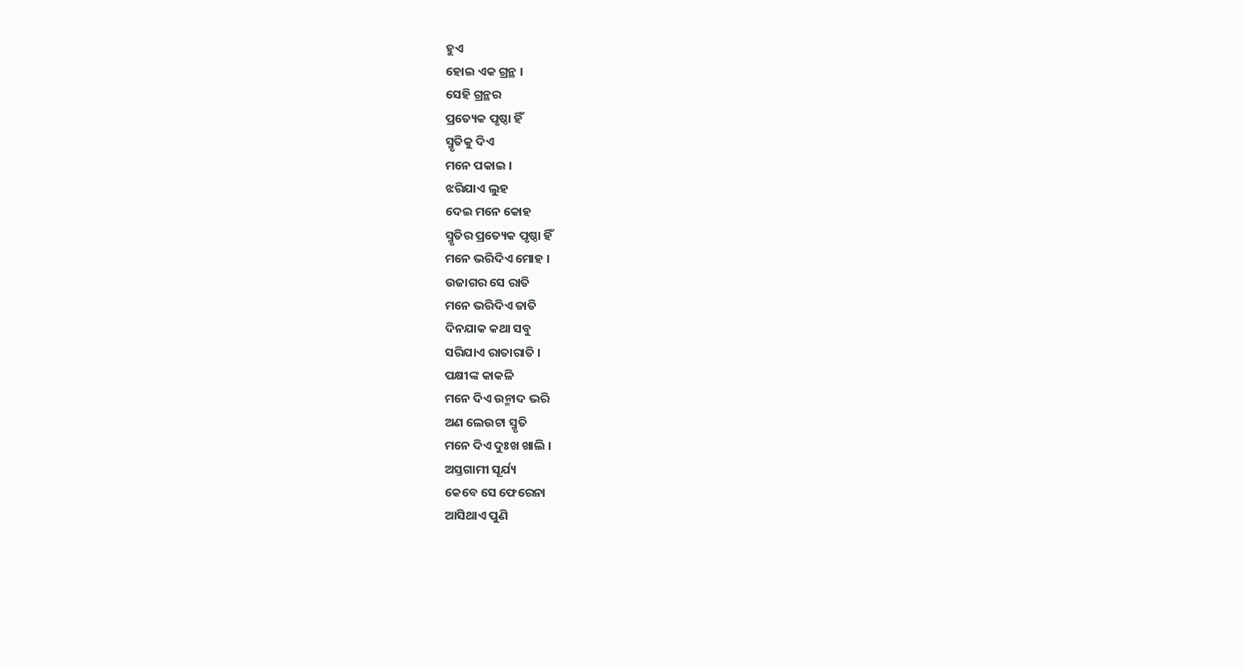ହୁଏ
ହୋଇ ଏକ ଗ୍ରନ୍ଥ ।
ସେହି ଗ୍ରନ୍ଥର
ପ୍ରତ୍ୟେକ ପୃଷ୍ଠା ହିଁ
ସ୍ମୃତିକୁ ଦିଏ
ମନେ ପକାଇ ।
ଝରିଯାଏ ଲୁହ
ଦେଇ ମନେ କୋହ
ସ୍ମୃତିର ପ୍ରତ୍ୟେକ ପୃଷ୍ଠା ହିଁ
ମନେ ଭରିଦିଏ ମୋହ ।
ଉଜାଗର ସେ ରାତି
ମନେ ଭରିଦିଏ ତାତି
ଦିନଯାକ କଥା ସବୁ
ସରିଯାଏ ରାତାରାତି ।
ପକ୍ଷୀଙ୍କ କାକଳି
ମନେ ଦିଏ ଉନ୍ମାଦ ଭରି
ଅଣ ଲେଉଟା ସ୍ମୃତି
ମନେ ଦିଏ ଦୁଃଖ ଖାଲି ।
ଅସ୍ତଗାମୀ ସୂର୍ଯ୍ୟ
କେବେ ସେ ଫେରେନା
ଆସିଥାଏ ପୁଣି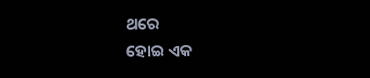ଥରେ
ହୋଇ ଏକ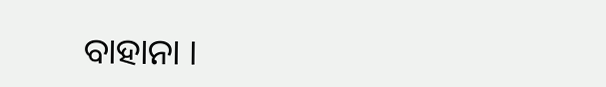ବାହାନା ।